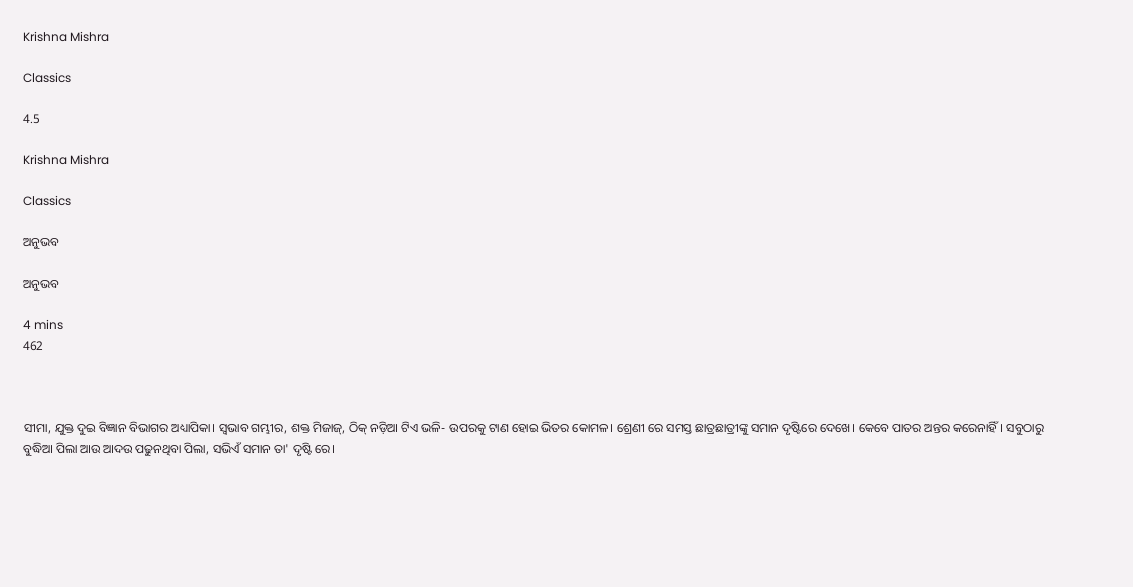Krishna Mishra

Classics

4.5

Krishna Mishra

Classics

ଅନୁଭବ

ଅନୁଭବ

4 mins
462



ସୀମା, ଯୁକ୍ତ ଦୁଇ ବିଜ୍ଞାନ ବିଭାଗର ଅଧ୍ୟାପିକା। ସ୍ବଭାବ ଗମ୍ଭୀର, ଶକ୍ତ ମିଜାଜ୍, ଠିକ୍ ନଡ଼ିଆ ଟିଏ ଭଳି- ଉପରକୁ ଟାଣ ହୋଇ ଭିତର କୋମଳ। ଶ୍ରେଣୀ ରେ ସମସ୍ତ ଛାତ୍ରଛାତ୍ରୀଙ୍କୁ ସମାନ ଦୃଷ୍ଟିରେ ଦେଖେ। କେବେ ପାତର ଅନ୍ତର କରେନାହିଁ। ସବୁଠାରୁ ବୁଦ୍ଧିଆ ପିଲା ଆଉ ଆଦଉ ପଢୁନଥିବା ପିଲା, ସଭିଏଁ ସମାନ ତା' ଦୃଷ୍ଟି ରେ।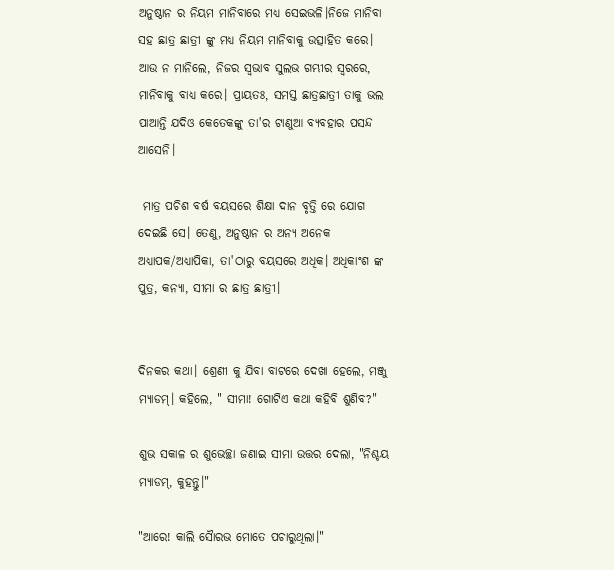ଅନୁଷ୍ଠାନ ର ନିୟମ ମାନିବାରେ ମଧ୍ୟ ସେଇଭଳି।ନିଜେ ମାନିବା ସହ ଛାତ୍ର ଛାତ୍ରୀ ଙ୍କୁ ମଧ୍ୟ ନିୟମ ମାନିବାକୁ ଉତ୍ସାହିତ କରେ। ଆଉ ନ ମାନିଲେ, ନିଜର ସ୍ବଭାବ ସୁଲଭ ଗମ୍ଭୀର ସ୍ବରରେ, ମାନିବାକୁ ବାଧ୍ୟ କରେ। ପ୍ରାୟତଃ, ସମସ୍ତ ଛାତ୍ରଛାତ୍ରୀ ତାକୁ ଭଲ ପାଆନ୍ତି ଯଦିଓ କେତେକଙ୍କୁ ତା'ର ଟାଣୁଆ ବ୍ୟବହାର ପସନ୍ଦ ଆସେନି।

 ମାତ୍ର ପଚିଶ ବର୍ଷ ବୟସରେ ଶିକ୍ଷା ଦାନ ବୃତ୍ତି ରେ ଯୋଗ ଦେଇଛି ସେ। ତେଣୁ, ଅନୁଷ୍ଠାନ ର ଅନ୍ୟ ଅନେକ ଅଧ୍ୟାପକ/ଅଧ୍ୟାପିକା, ତା'ଠାରୁ ବୟସରେ ଅଧିକ। ଅଧିକାଂଶ ଙ୍କ ପୁତ୍ର, କନ୍ୟା, ସୀମା ର ଛାତ୍ର ଛାତ୍ରୀ।


ଦିନକର କଥା। ଶ୍ରେଣୀ କୁ ଯିବା ବାଟରେ ଦେଖା ହେଲେ, ମଞ୍ଜୁ ମ୍ୟାଡମ୍। କହିଲେ, " ସୀମା! ଗୋଟିଏ କଥା କହିବି ଶୁଣିବ?"

ଶୁଭ ସକାଳ ର ଶୁଭେଚ୍ଛା ଜଣାଇ ସୀମା ଉତ୍ତର ଦେଲା, "ନିଶ୍ଚୟ ମ୍ୟାଡମ୍, କୁହନ୍ତୁ।"

"ଆରେ! କାଲି ସୈାରଭ ମୋତେ ପଚାରୁଥିଲା।"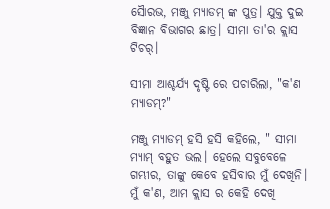ସୈାରଭ, ମଞ୍ଜୁ ମ୍ୟାଡମ୍ ଙ୍କ ପୁତ୍ର। ଯୁକ୍ତ ଦୁଇ ବିଜ୍ଞାନ ବିଭାଗର ଛାତ୍ର। ସୀମା ତା'ର କ୍ଲାସ ଟିଚର୍।

ସୀମା ଆଶ୍ଚର୍ଯ୍ୟ ଦୃଷ୍ଟି ରେ ପଚାରିଲା, "କ'ଣ ମ୍ୟାଡମ୍?"

ମଞ୍ଜୁ ମ୍ୟାଡମ୍ ହସି ହସି କହିଲେ, " ସୀମା ମ୍ୟାମ୍ ବହୁତ ଭଲ। ହେଲେ ସବୁବେଳେ ଗମ୍ଭୀର, ତାଙ୍କୁ କେବେ ହସିବାର ମୁଁ ଦେଖିନି। ମୁଁ କ'ଣ, ଆମ କ୍ଲାସ ର କେହି ଦେଖି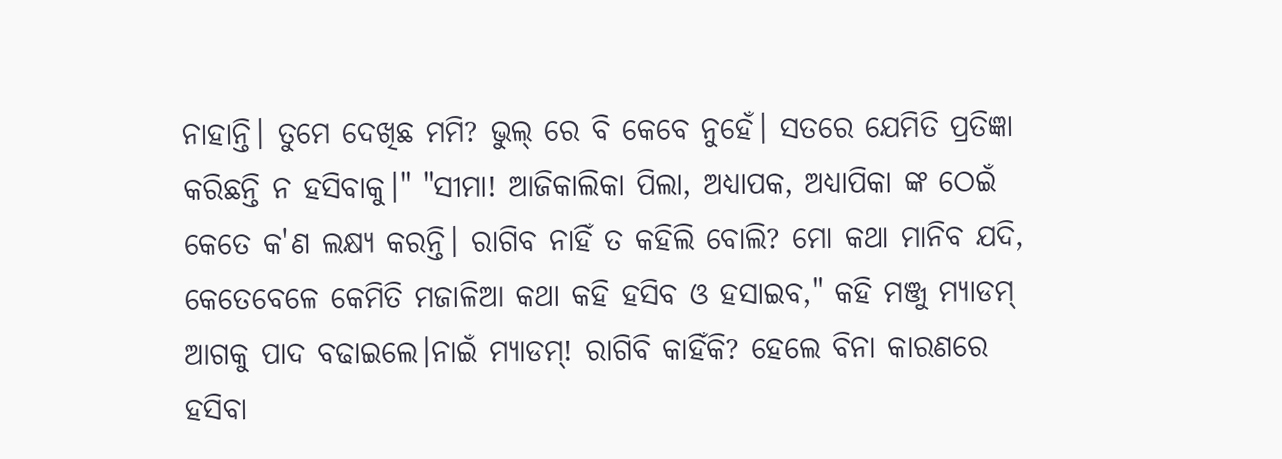ନାହାନ୍ତି। ତୁମେ ଦେଖିଛ ମମି? ଭୁଲ୍ ରେ ବି କେବେ ନୁହେଁ। ସତରେ ଯେମିତି ପ୍ରତିଜ୍ଞା କରିଛନ୍ତି ନ ହସିବାକୁ।" "ସୀମା! ଆଜିକାଲିକା ପିଲା, ଅଧ୍ୟାପକ, ଅଧ୍ୟାପିକା ଙ୍କ ଠେଇଁ କେତେ କ'ଣ ଲକ୍ଷ୍ୟ କରନ୍ତି। ରାଗିବ ନାହିଁ ତ କହିଲି ବୋଲି? ମୋ କଥା ମାନିବ ଯଦି, କେତେବେଳେ କେମିତି ମଜାଳିଆ କଥା କହି ହସିବ ଓ ହସାଇବ," କହି ମଞ୍ଜୁ ମ୍ୟାଡମ୍ ଆଗକୁ ପାଦ ବଢାଇଲେ।ନାଇଁ ମ୍ୟାଡମ୍! ରାଗିବି କାହିଁକି? ହେଲେ ବିନା କାରଣରେ ହସିବା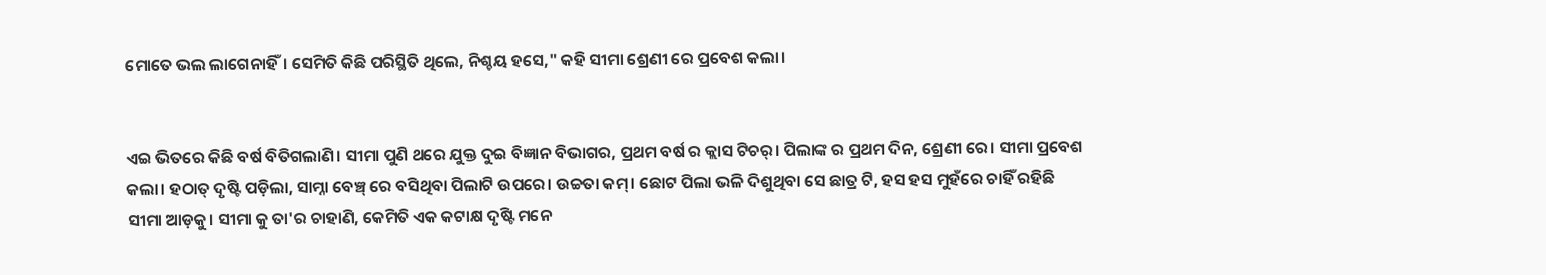ମୋତେ ଭଲ ଲାଗେନାହିଁ। ସେମିତି କିଛି ପରିସ୍ଥିତି ଥିଲେ, ନିଶ୍ଚୟ ହସେ," କହି ସୀମା ଶ୍ରେଣୀ ରେ ପ୍ରବେଶ କଲା।


ଏଇ ଭିତରେ କିଛି ବର୍ଷ ବିତିଗଲାଣି। ସୀମା ପୁଣି ଥରେ ଯୁକ୍ତ ଦୁଇ ବିଜ୍ଞାନ ବିଭାଗର, ପ୍ରଥମ ବର୍ଷ ର କ୍ଲାସ ଟିଚର୍। ପିଲାଙ୍କ ର ପ୍ରଥମ ଦିନ, ଶ୍ରେଣୀ ରେ। ସୀମା ପ୍ରବେଶ କଲା। ହଠାତ୍ ଦୃଷ୍ଟି ପଡ଼ିଲା, ସାମ୍ନା ବେଞ୍ଚ୍ ରେ ବସିଥିବା ପିଲାଟି ଉପରେ। ଉଚ୍ଚତା କମ୍। ଛୋଟ ପିଲା ଭଳି ଦିଶୁଥିବା ସେ ଛାତ୍ର ଟି, ହସ ହସ ମୁହଁରେ ଚାହିଁ ରହିଛି ସୀମା ଆଡ଼କୁ। ସୀମା କୁ ତା'ର ଚାହାଣି, କେମିତି ଏକ କଟାକ୍ଷ ଦୃଷ୍ଟି ମନେ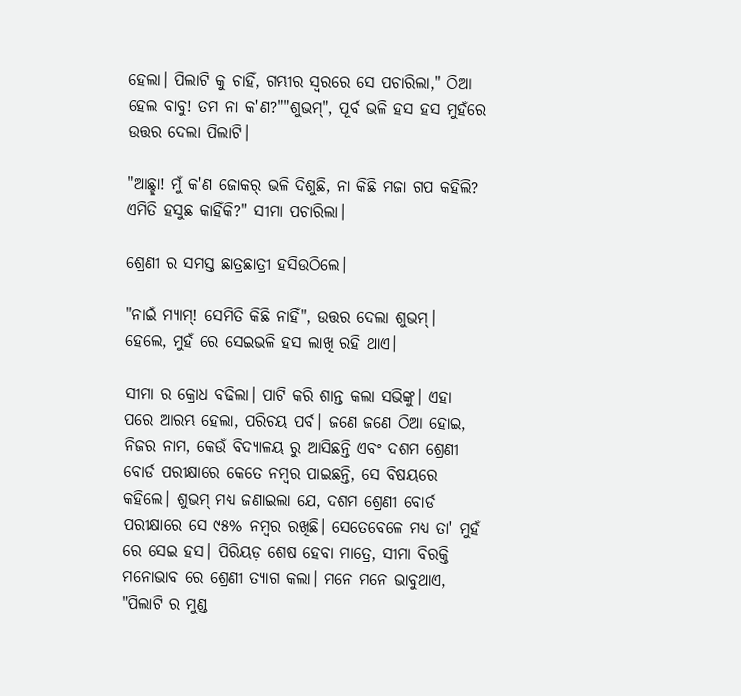ହେଲା। ପିଲାଟି କୁ ଚାହିଁ, ଗମ୍ଭୀର ସ୍ବରରେ ସେ ପଚାରିଲା," ଠିଆ ହେଲ ବାବୁ! ତମ ନା କ'ଣ?""ଶୁଭମ୍", ପୂର୍ବ ଭଳି ହସ ହସ ମୁହଁରେ ଉତ୍ତର ଦେଲା ପିଲାଟି।

"ଆଛ୍ଛା! ମୁଁ କ'ଣ ଜୋକର୍ ଭଳି ଦିଶୁଛି, ନା କିଛି ମଜା ଗପ କହିଲି? ଏମିତି ହସୁଛ କାହିଁକି?" ସୀମା ପଚାରିଲା।

ଶ୍ରେଣୀ ର ସମସ୍ତ ଛାତ୍ରଛାତ୍ରୀ ହସିଉଠିଲେ।

"ନାଇଁ ମ୍ୟାମ୍! ସେମିତି କିଛି ନାହିଁ", ଉତ୍ତର ଦେଲା ଶୁଭମ୍। ହେଲେ, ମୁହଁ ରେ ସେଇଭଳି ହସ ଲାଖି ରହି ଥାଏ।

ସୀମା ର କ୍ରୋଧ ବଢିଲା। ପାଟି କରି ଶାନ୍ତ କଲା ସଭିଙ୍କୁ। ଏହା ପରେ ଆରମ୍ଭ ହେଲା, ପରିଚୟ ପର୍ବ। ଜଣେ ଜଣେ ଠିଆ ହୋଇ, ନିଜର ନାମ, କେଉଁ ବିଦ୍ୟାଳୟ ରୁ ଆସିଛନ୍ତି ଏବଂ ଦଶମ ଶ୍ରେଣୀ ବୋର୍ଡ ପରୀକ୍ଷାରେ କେତେ ନମ୍ବର ପାଇଛନ୍ତି, ସେ ବିଷୟରେ କହିଲେ। ଶୁଭମ୍ ମଧ୍ୟ ଜଣାଇଲା ଯେ, ଦଶମ ଶ୍ରେଣୀ ବୋର୍ଡ ପରୀକ୍ଷାରେ ସେ ୯୫% ନମ୍ବର ରଖିଛି। ସେତେବେଳେ ମଧ୍ୟ ତା' ମୁହଁ ରେ ସେଇ ହସ। ପିରିୟଡ଼ ଶେଷ ହେବା ମାତ୍ରେ, ସୀମା ବିରକ୍ତି ମନୋଭାବ ରେ ଶ୍ରେଣୀ ତ୍ୟାଗ କଲା। ମନେ ମନେ ଭାବୁଥାଏ, "ପିଲାଟି ର ମୁଣ୍ଡ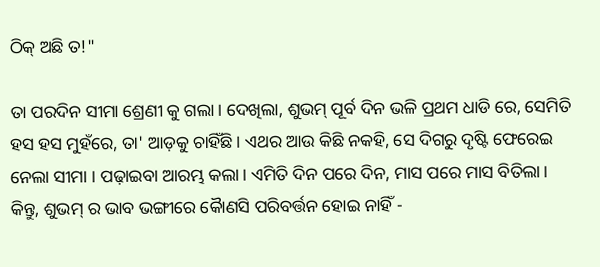ଠିକ୍ ଅଛି ତ!"

ତା ପରଦିନ ସୀମା ଶ୍ରେଣୀ କୁ ଗଲା। ଦେଖିଲା, ଶୁଭମ୍ ପୂର୍ବ ଦିନ ଭଳି ପ୍ରଥମ ଧାଡି ରେ, ସେମିତି ହସ ହସ ମୁହଁରେ, ତା' ଆଡ଼କୁ ଚାହିଁଛି। ଏଥର ଆଉ କିଛି ନକହି, ସେ ଦିଗରୁ ଦୃଷ୍ଟି ଫେରେଇ ନେଲା ସୀମା । ପଢ଼ାଇବା ଆରମ୍ଭ କଲା। ଏମିତି ଦିନ ପରେ ଦିନ, ମାସ ପରେ ମାସ ବିତିଲା। କିନ୍ତୁ, ଶୁଭମ୍ ର ଭାବ ଭଙ୍ଗୀରେ କୈାଣସି ପରିବର୍ତ୍ତନ ହୋଇ ନାହିଁ -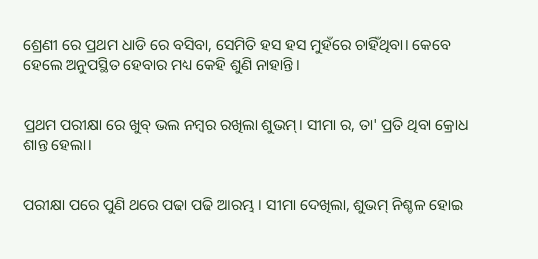ଶ୍ରେଣୀ ରେ ପ୍ରଥମ ଧାଡି ରେ ବସିବା, ସେମିତି ହସ ହସ ମୁହଁରେ ଚାହିଁଥିବା। କେବେ ହେଲେ ଅନୁପସ୍ଥିତ ହେବାର ମଧ୍ୟ କେହି ଶୁଣି ନାହାନ୍ତି।


ପ୍ରଥମ ପରୀକ୍ଷା ରେ ଖୁବ୍ ଭଲ ନମ୍ବର ରଖିଲା ଶୁଭମ୍। ସୀମା ର, ତା' ପ୍ରତି ଥିବା କ୍ରୋଧ ଶାନ୍ତ ହେଲା।


ପରୀକ୍ଷା ପରେ ପୁଣି ଥରେ ପଢା ପଢି ଆରମ୍ଭ । ସୀମା ଦେଖିଲା, ଶୁଭମ୍ ନିଶ୍ଚଳ ହୋଇ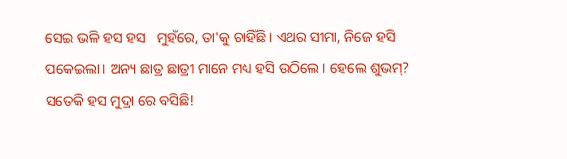ସେଇ ଭଳି ହସ ହସ   ମୁହଁରେ, ତା'କୁ ଚାହିଁଛି। ଏଥର ସୀମା, ନିଜେ ହସି ପକେଇଲା। ଅନ୍ୟ ଛାତ୍ର ଛାତ୍ରୀ ମାନେ ମଧ୍ୟ ହସି ଉଠିଲେ। ହେଲେ ଶୁଭମ୍? ସତେକି ହସ ମୁଦ୍ରା ରେ ବସିଛି!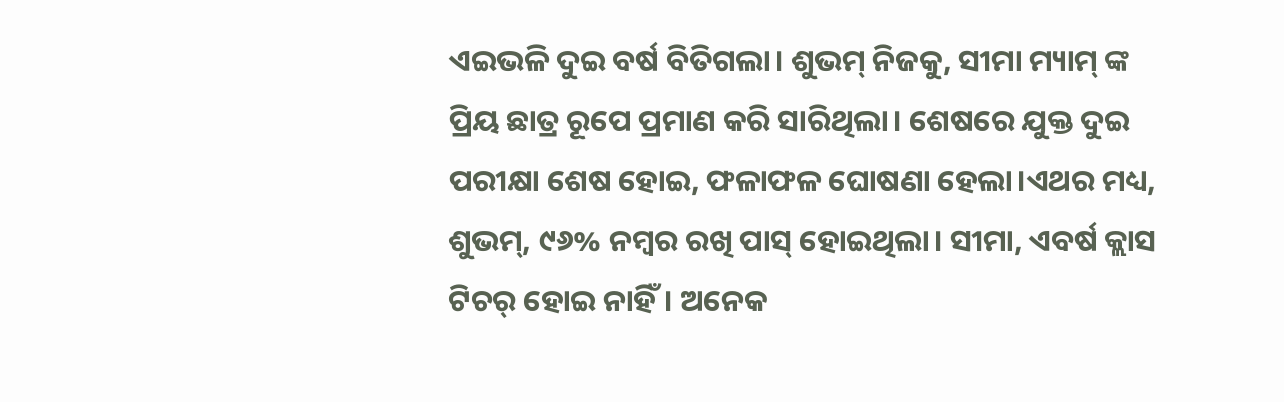ଏଇଭଳି ଦୁଇ ବର୍ଷ ବିତିଗଲା। ଶୁଭମ୍ ନିଜକୁ, ସୀମା ମ୍ୟାମ୍ ଙ୍କ ପ୍ରିୟ ଛାତ୍ର ରୂପେ ପ୍ରମାଣ କରି ସାରିଥିଲା। ଶେଷରେ ଯୁକ୍ତ ଦୁଇ ପରୀକ୍ଷା ଶେଷ ହୋଇ, ଫଳାଫଳ ଘୋଷଣା ହେଲା।ଏଥର ମଧ୍ୟ, ଶୁଭମ୍, ୯୬% ନମ୍ବର ରଖି ପାସ୍ ହୋଇଥିଲା। ସୀମା, ଏବର୍ଷ କ୍ଲାସ ଟିଚର୍ ହୋଇ ନାହିଁ। ଅନେକ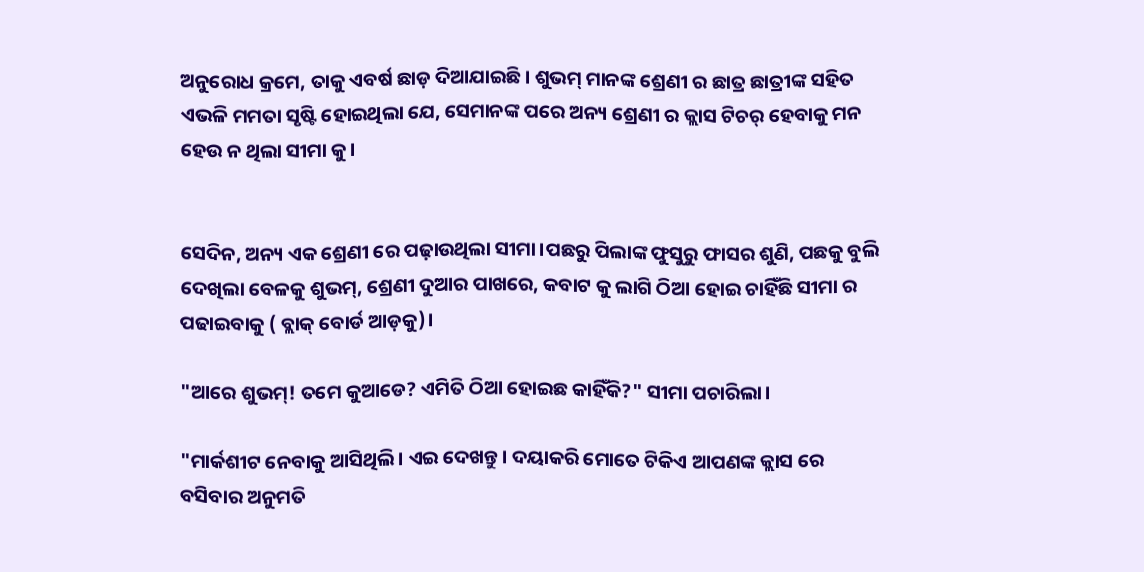ଅନୁରୋଧ କ୍ରମେ, ତାକୁ ଏବର୍ଷ ଛାଡ଼ ଦିଆଯାଇଛି। ଶୁଭମ୍ ମାନଙ୍କ ଶ୍ରେଣୀ ର ଛାତ୍ର ଛାତ୍ରୀଙ୍କ ସହିତ ଏଭଳି ମମତା ସୃଷ୍ଟି ହୋଇଥିଲା ଯେ, ସେମାନଙ୍କ ପରେ ଅନ୍ୟ ଶ୍ରେଣୀ ର କ୍ଲାସ ଟିଚର୍ ହେବାକୁ ମନ ହେଉ ନ ଥିଲା ସୀମା କୁ।


ସେଦିନ, ଅନ୍ୟ ଏକ ଶ୍ରେଣୀ ରେ ପଢ଼ାଉଥିଲା ସୀମା।ପଛରୁ ପିଲାଙ୍କ ଫୁସୁରୁ ଫାସର ଶୁଣି, ପଛକୁ ବୁଲି ଦେଖିଲା ବେଳକୁ ଶୁଭମ୍, ଶ୍ରେଣୀ ଦୁଆର ପାଖରେ, କବାଟ କୁ ଲାଗି ଠିଆ ହୋଇ ଚାହିଁଛି ସୀମା ର ପଢାଇବାକୁ ( ବ୍ଲାକ୍ ବୋର୍ଡ ଆଡ଼କୁ)।

"ଆରେ ଶୁଭମ୍! ତମେ କୁଆଡେ? ଏମିତି ଠିଆ ହୋଇଛ କାହିଁକି?" ସୀମା ପଚାରିଲା।

"ମାର୍କଶୀଟ ନେବାକୁ ଆସିଥିଲି। ଏଇ ଦେଖନ୍ତୁ। ଦୟାକରି ମୋତେ ଟିକିଏ ଆପଣଙ୍କ କ୍ଲାସ ରେ ବସିବାର ଅନୁମତି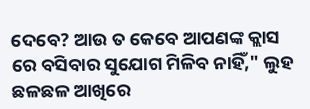ଦେବେ? ଆଉ ତ କେବେ ଆପଣଙ୍କ କ୍ଲାସ ରେ ବସିବାର ସୁଯୋଗ ମିଳିବ ନାହିଁ," ଲୁହ ଛଳଛଳ ଆଖିରେ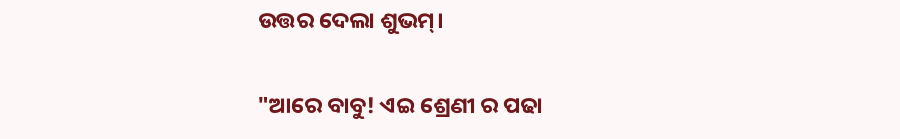ଉତ୍ତର ଦେଲା ଶୁଭମ୍।

"ଆରେ ବାବୁ! ଏଇ ଶ୍ରେଣୀ ର ପଢା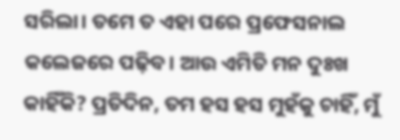ସରିଲା। ତମେ ତ ଏହା ପରେ ପ୍ରଫେସନାଲ କଲେଜରେ ପଢ଼ିବ। ଆଉ ଏମିତି ମନ ଦୁଃଖ କାହିଁକି? ପ୍ରତିଦିନ, ତମ ହସ ହସ ମୁହଁକୁ ଚାହିଁ, ମୁଁ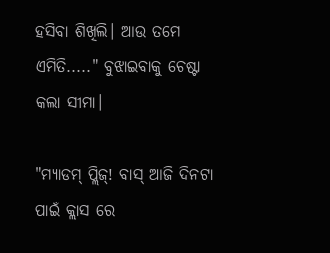ହସିବା ଶିଖିଲି। ଆଉ ତମେ ଏମିତି....." ବୁଝାଇବାକୁ ଚେଷ୍ଟା କଲା ସୀମା।

"ମ୍ୟାଡମ୍ ପ୍ଲିଜ୍! ବାସ୍ ଆଜି ଦିନଟା ପାଇଁ କ୍ଲାସ ରେ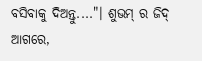ବସିବାକୁ ଦିଅନ୍ତୁ...."। ଶୁଭମ୍ ର ଜିଦ୍ ଆଗରେ,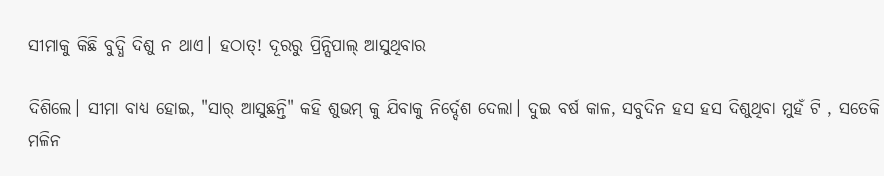ସୀମାକୁ କିଛି ବୁଦ୍ଧି ଦିଶୁ ନ ଥାଏ। ହଠାତ୍! ଦୂରରୁ ପ୍ରିନ୍ସିପାଲ୍ ଆସୁଥିବାର

ଦିଶିଲେ। ସୀମା ବାଧ୍ୟ ହୋଇ, "ସାର୍ ଆସୁଛନ୍ତି" କହି ଶୁଭମ୍ କୁ ଯିବାକୁ ନିର୍ଦ୍ଦେଶ ଦେଲା। ଦୁଇ ବର୍ଷ କାଳ, ସବୁଦିନ ହସ ହସ ଦିଶୁଥିବା ମୁହଁ ଟି , ସତେକି ମଳିନ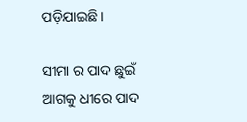ପଡ଼ିଯାଇଛି।

ସୀମା ର ପାଦ ଛୁଇଁ ଆଗକୁ ଧୀରେ ପାଦ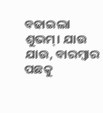ବଢାଇଲା ଶୁଭମ୍। ଯାଉ ଯାଉ, ବାରମ୍ବାର ପଛକୁ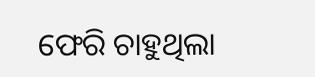ଫେରି ଚାହୁଥିଲା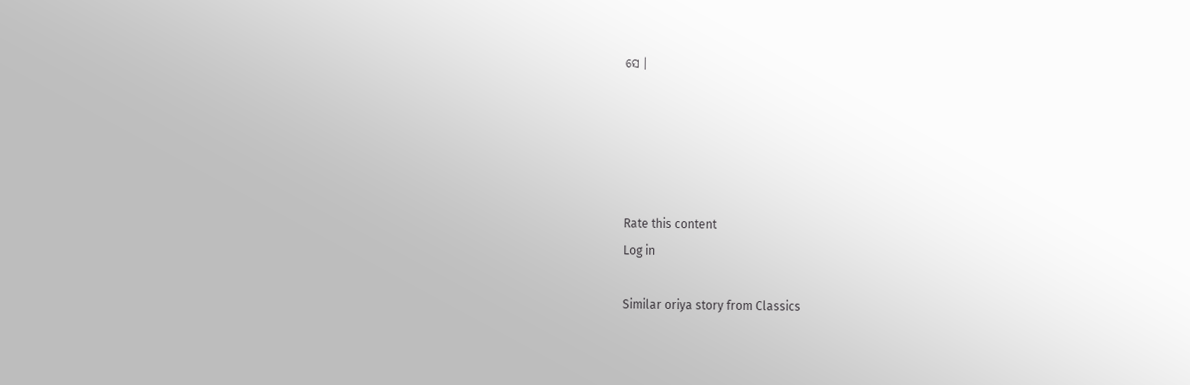ସେ ।





Rate this content
Log in

Similar oriya story from Classics